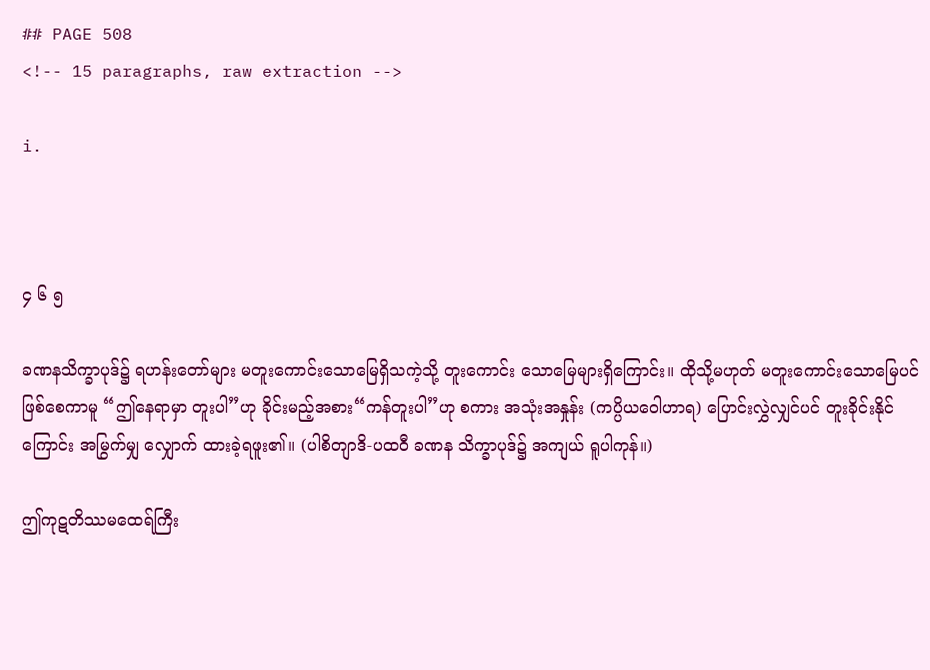## PAGE 508
<!-- 15 paragraphs, raw extraction -->

i.



၄ ၆ ၅

ခဏနသိက္ခာပုဒ်၌ ရဟန်းတော်များ မတူးကောင်းသောမြေရှိသကဲ့သို့ တူးကောင်း သောမြေများရှိကြောင်း။ ထိုသို့မဟုတ် မတူးကောင်းသောမြေပင် ဖြစ်စေကာမူ “ဤနေရာမှာ တူးပါ”ဟု ခိုင်းမည့်အစား“ကန်တူးပါ”ဟု စကား အသုံးအနှုန်း (ကပ္ပိယဝေါဟာရ) ပြောင်းလွှဲလျှင်ပင် တူးခိုင်းနိုင်ကြောင်း အမြွက်မျှ လျှောက် ထားခဲ့ရဖူး၏။ (ပါစိတျာဒိ-ပထဝီ ခဏန သိက္ခာပုဒ်၌ အကျယ် ရူပါကုန်။)

ဤကုဋတိဿမထေရ်ကြီး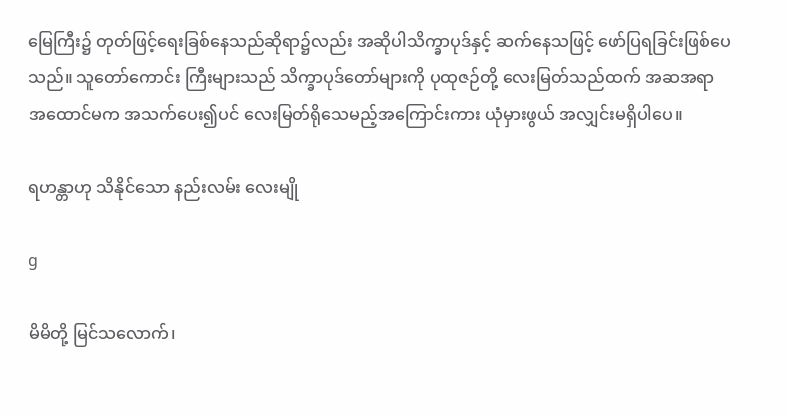မြေကြီး၌ တုတ်ဖြင့်ရေးခြစ်နေသည်ဆိုရာ၌လည်း အဆိုပါသိက္ခာပုဒ်နှင့် ဆက်နေသဖြင့် ဖော်ပြရခြင်းဖြစ်ပေသည်။ သူတော်ကောင်း ကြီးများသည် သိက္ခာပုဒ်တော်များကို ပုထုဇဉ်တို့ လေးမြတ်သည်ထက် အဆအရာ အထောင်မက အသက်ပေး၍ပင် လေးမြတ်ရိုသေမည့်အကြောင်းကား ယုံမှားဖွယ် အလျှင်းမရှိပါပေ။

ရဟန္တာဟု သိနိုင်သော နည်းလမ်း လေးမျို

g

မိမိတို့ မြင်သလောက်၊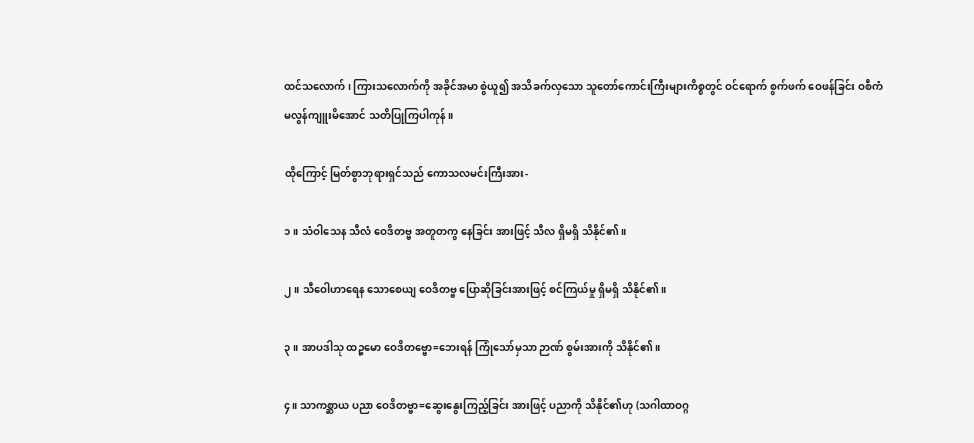ထင်သလောက်၊ ကြားသလောက်ကို အခိုင်အမာ စွဲယူ၍ အသိခက်လှသော သူတော်ကောင်းကြီးများကိစ္စတွင် ဝင်ရောက် စွက်ဖက် ဝေဖန်ခြင်း ဝစီကံ မလွန်ကျူးမိအောင် သတိပြုကြပါကုန်။

ထိုကြောင့် မြတ်စွာဘုရားရှင်သည် ကောသလမင်းကြီးအား-

၁။ သံဝါသေန သီလံ ဝေဒိတဗ္ဗ အတူတကွ နေခြင်း အားဖြင့် သီလ ရှိမရှိ သိနိုင်၏။

၂။ သီဝေါဟာရေန သောစေယျ ဝေဒိတဗ္ဗ ပြောဆိုခြင်းအားဖြင့် စင်ကြယ်မှု ရှိမရှိ သိနိုင်၏။

၃။ အာပဒါသု ထဉ္စမော ဝေဒိတဗ္ဗော=ဘေးရန် ကြုံသော်မှသာ ဉာဏ် စွမ်းအားကို သိနိုင်၏။

၄။ သာကစ္ဆာယ ပညာ ဝေဒိတဗ္ဗာ=ဆွေးနွေးကြည့်ခြင်း အားဖြင့် ပညာကို သိနိုင်၏ဟု (သဂါထာဝဂ္ဂ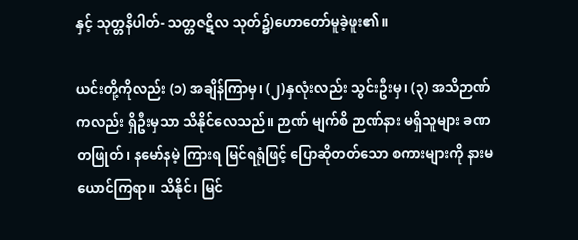နှင့် သုတ္တနိပါတ်- သတ္တဇဋိလ သုတ်၌)ဟောတော်မူခဲ့ဖူး၏။

ယင်းတို့ကိုလည်း (၁) အချိန်ကြာမှ၊ (၂)နှလုံးလည်း သွင်းဦးမှ၊ (၃) အသိဉာဏ်ကလည်း ရှိဦးမှသာ သိနိုင်လေသည်။ ဉာဏ် မျက်စိ ဉာဏ်နား မရှိသူများ ခဏတဖြုတ်၊ နမော်နမဲ့ ကြားရ မြင်ရရုံဖြင့် ပြောဆိုတတ်သော စကားများကို နားမယောင်ကြရာ။ သိနိုင်၊ မြင်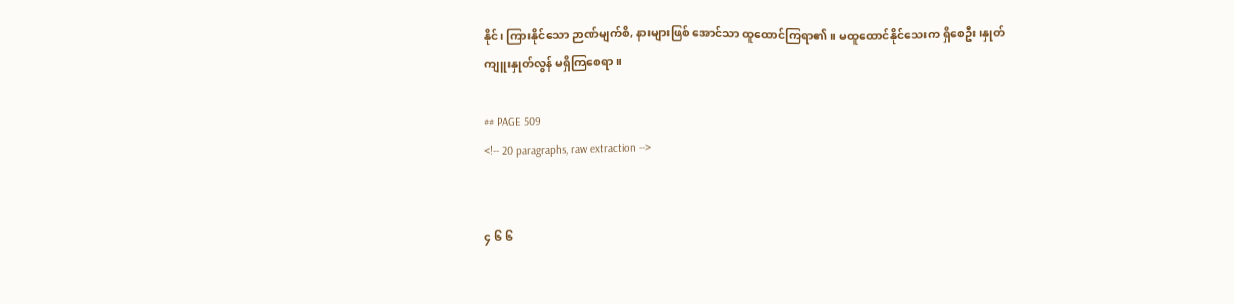နိုင်၊ ကြားနိုင်သော ဉာဏ်မျက်စိ, နားများဖြစ် အောင်သာ ထူထောင်ကြရာ၏။ မထူထောင်နိုင်သေးက ရှိစေဦး၊နှုတ်ကျူးနှုတ်လွန် မရှိကြစေရာ။

## PAGE 509
<!-- 20 paragraphs, raw extraction -->


၄ ၆ ၆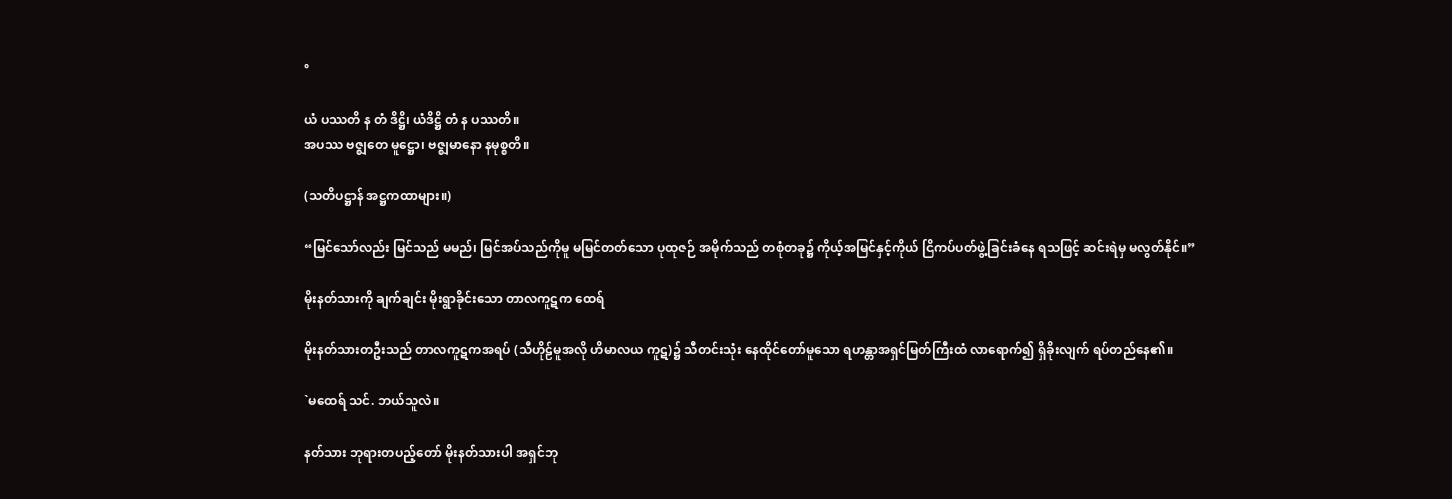°

ယံ ပဿတိ န တံ ဒိဋ္ဌိ၊ ယံဒိဋ္ဌိ တံ န ပဿတိ။
အပဿ ဗဇ္ဈတေ မူဋ္ဌော၊ ဗဇ္ဈမာနော နမုစ္စတိ။

(သတိပဋ္ဌာန် အဋ္ဌကထာများ။)

“မြင်သော်လည်း မြင်သည် မမည်၊ မြင်အပ်သည်ကိုမူ မမြင်တတ်သော ပုထုဇဉ် အမိုက်သည် တစုံတခု၌ ကိုယ့်အမြင်နှင့်ကိုယ် ငြိကပ်ပတ်ဖွဲ့ခြင်းခံနေ ရသဖြင့် ဆင်းရဲမှ မလွတ်နိုင်။”

မိုးနတ်သားကို ချက်ချင်း မိုးရွာခိုင်းသော တာလကူဋက ထေရ်

မိုးနတ်သားတဦးသည် တာလကူဋကအရပ် (သီဟိုဠ်မူအလို ဟိမာလယ ကူဋ)၌ သီတင်းသုံး နေထိုင်တော်မူသော ရဟန္တာအရှင်မြတ်ကြီးထံ လာရောက်၍ ရှိခိုးလျက် ရပ်တည်နေ၏။

`မထေရ် သင်. ဘယ်သူလဲ။

နတ်သား ဘုရားတပည့်တော် မိုးနတ်သားပါ အရှင်ဘု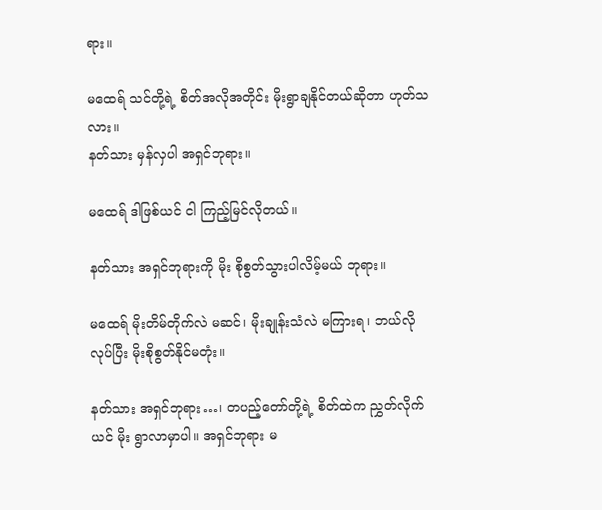ရား။

မထေရ် သင်တို့ရဲ့ စိတ်အလိုအတိုင်း မိုးရွာချနိုင်တယ်ဆိုတာ ဟုတ်သလား။
နတ်သား မှန်လှပါ အရှင်ဘုရား။

မထေရ် ဒါဖြစ်ယင် ငါ ကြည့်မြင်လိုတယ်။

နတ်သား အရှင်ဘုရားကို မိုး စိုစွတ်သွားပါလိမ့်မယ် ဘုရား။

မထေရ် မိုးတိမ်တိုက်လဲ မဆင်၊ မိုးချုန်းသံလဲ မကြားရ၊ ဘယ်လိုလုပ်ပြီး မိုးစိုစွတ်နိုင်မတုံး။

နတ်သား အရှင်ဘုရား…၊ တပည့်တော်တို့ရဲ့ စိတ်ထဲက ညွှတ်လိုက်ယင် မိုး ရွာလာမှာပါ။ အရှင်ဘုရား မ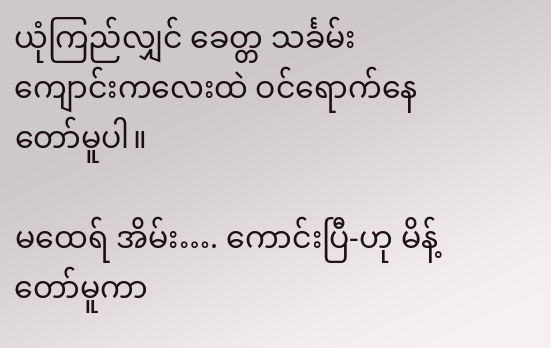ယုံကြည်လျှင် ခေတ္တ သင်္ခမ်း ကျောင်းကလေးထဲ ဝင်ရောက်နေတော်မူပါ။

မထေရ် အိမ်း…. ကောင်းပြီ-ဟု မိန့်တော်မူကာ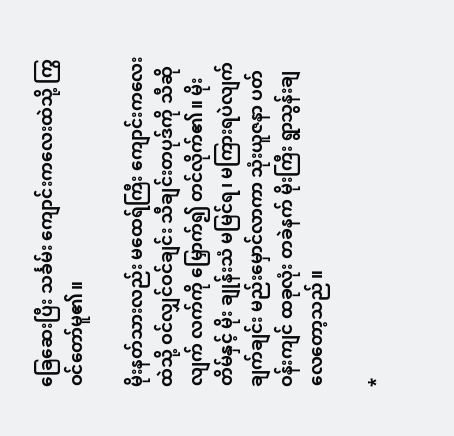ခြေဆေးပြီး သင်္ခမ်း ကျောင်းကလေးထဲသို့ ကြွဝင်တော်မူ၏။

မိုးနတ်သားလည်း မထေရ်ကြီး ကျောင်းကလေးထဲသို့ ဝင်လျှင်ဝင်ချင်း သီချင်းတပုဒ်ကို သီဆိုလျက် လက်ကို မြှောက်၍ တင်လိုက်၏။ မိုးတိမ်နှင့် မိုး ချုန်းသံ မမြင်ရ၊ မကြားရပဲလျက် ချက်ချင်း မည်းမှောင်လာကာ သုံးယူဇနာ ပတ်ဝန်းကျင် ထခုလုံး တခဲနက် မိုးကြီး ရွာသွန်းချလေတော့သည်။

*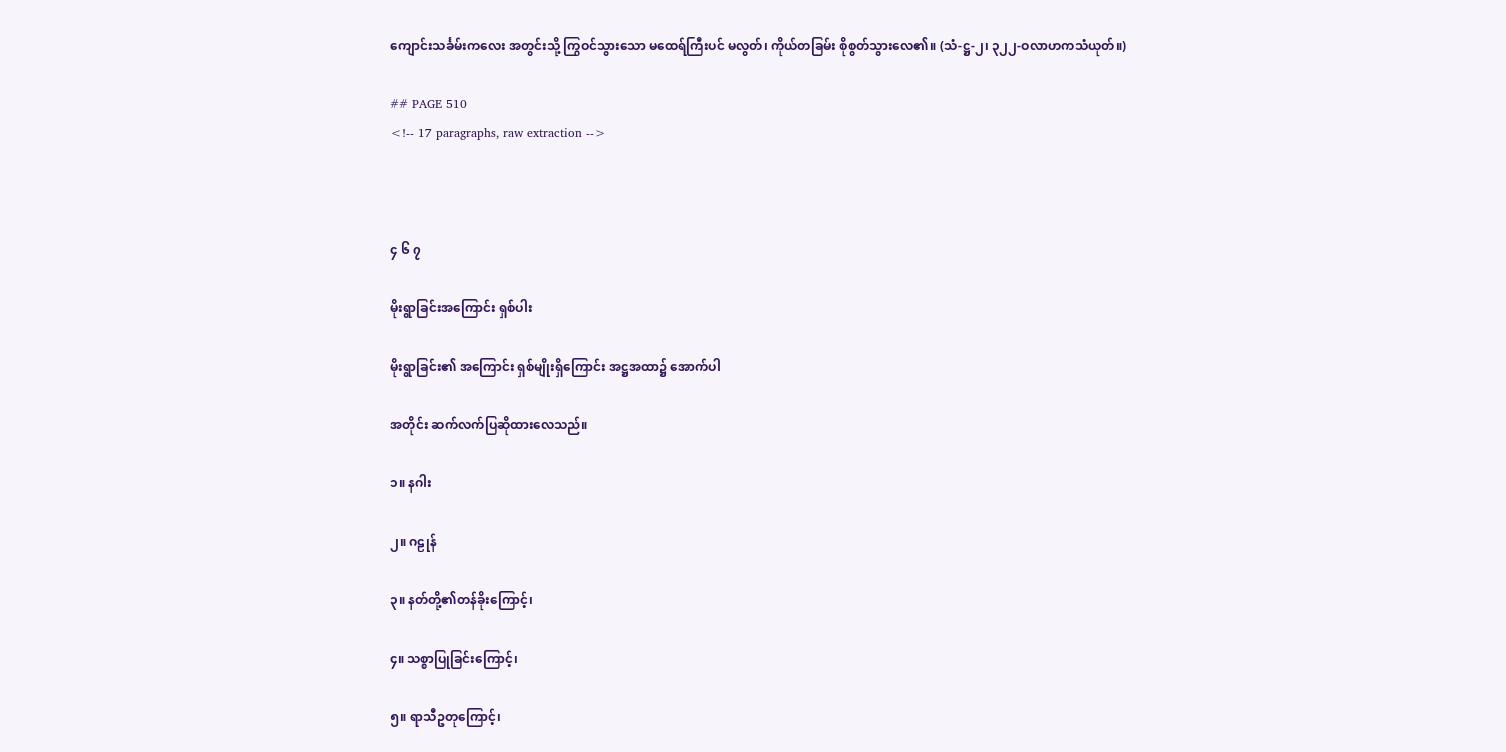ကျောင်းသင်္ခမ်းကလေး အတွင်းသို့ ကြွဝင်သွားသော မထေရ်ကြီးပင် မလွတ်၊ ကိုယ်တခြမ်း စိုစွတ်သွားလေ၏။ (သံ-ဋ္ဌ-၂၊ ၃၂၂-ဝလာဟကသံယုတ်။)

## PAGE 510
<!-- 17 paragraphs, raw extraction -->



၄ ၆ ၇

မိုးရွာခြင်းအကြောင်း ရှစ်ပါး

မိုးရွာခြင်း၏ အကြောင်း ရှစ်မျိုးရှိကြောင်း အဋ္ဌအထာ၌ အောက်ပါ

အတိုင်း ဆက်လက်ပြဆိုထားလေသည်။

၁။ နဂါး

၂။ ဂဠုန်

၃။ နတ်တို့၏တန်ခိုးကြောင့်၊

၄။ သစ္စာပြုခြင်းကြောင့်၊

၅။ ရာသီဥတုကြောင့်၊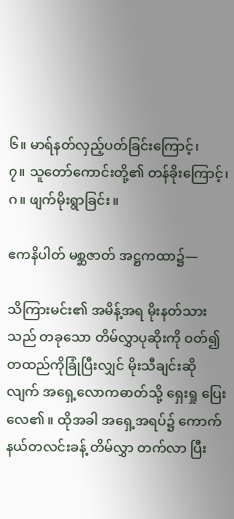၆။ မာရ်နတ်လှည့်ပတ်ခြင်းကြောင့်၊
၇။ သူတော်ကောင်းတို့၏ တန်ခိုးကြောင့်၊
ဂ။ ဖျက်မိုးရွာခြင်း။

ဧကနိပါတ် မစ္ဆဇာတ် အဋ္ဌကထာ၌—

သိကြားမင်း၏ အမိန့်အရ မိုးနတ်သားသည် တခုသော တိမ်လွှာပုဆိုးကို ဝတ်၍ တထည်ကိုခြုံပြီးလျှင် မိုးသီချင်းဆိုလျက် အရှေ့လောကဓာတ်သို့ ရှေးရှု ပြေးလေ၏။ ထိုအခါ အရှေ့အရပ်၌ ကောက်နယ်တလင်းခန့် တိမ်လွှာ တက်လာ ပြီး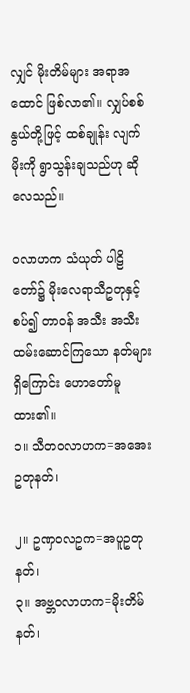လျှင် မိုးတိမ်များ အရာအထောင် ဖြစ်လာ၏။ လျှပ်စစ်နွယ်တို့ဖြင့် ထစ်ချုန်း လျက် မိုးကို ရွာသွန်းချသည်ဟု ဆိုလေသည်။

ဝလာဟက သံယုတ် ပါဠိတော်၌ မိုးလေရာသီဥတုနှင့်စပ်၍ တာဝန် အသီး အသီး ထမ်းဆောင်ကြသော နတ်များရှိကြောင်း ဟောတော်မူထား၏။
၁။ သီတဝလာဟက=အအေးဥတုနတ်၊

၂။ ဥဏှဝလဥက=အပူဥတုနတ်၊
၃။ အဗ္ဘဝလာဟက=မိုးတိမ်နတ်၊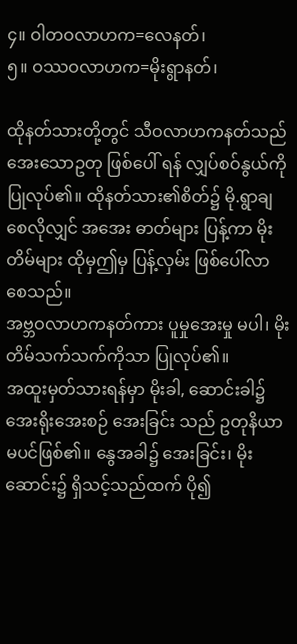၄။ ဝါတဝလာဟက=လေနတ်၊
၅။ ဝဿဝလာဟက=မိုးရွာနတ်၊

ထိုနတ်သားတို့တွင် သီဝလာဟကနတ်သည် အေးသောဥတု ဖြစ်ပေါ် ရန် လျှပ်စဝ်နွယ်ကို ပြုလုပ်၏။ ထိုနတ်သား၏စိတ်၌ မို.ရွာချစေလိုလျှင် အအေး ဓာတ်များ ပြန့်ကာ မိုးတိမ်များ ထိုမှဤမှ ပြန့်လှမ်း ဖြစ်ပေါ်လာစေသည်။
အဗ္ဘဝလာဟကနတ်ကား ပူမှုအေးမှု မပါ၊ မိုးတိမ်သက်သက်ကိုသာ ပြုလုပ်၏။
အထူးမှတ်သားရန်မှာ မိုးခါ, ဆောင်းခါ၌ အေးရိုးအေးစဉ် အေးခြင်း သည် ဥတုနိယာမပင်ဖြစ်၏။ နွေအခါ၌ အေးခြင်း၊ မိုးဆောင်း၌ ရှိသင့်သည်ထက် ပို၍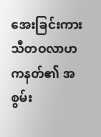အေးခြင်းကား သီတဝလာဟကနတ်၏ အစွမ်း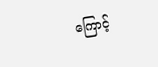ကြောင့်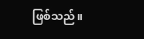ဖြစ်သည်။